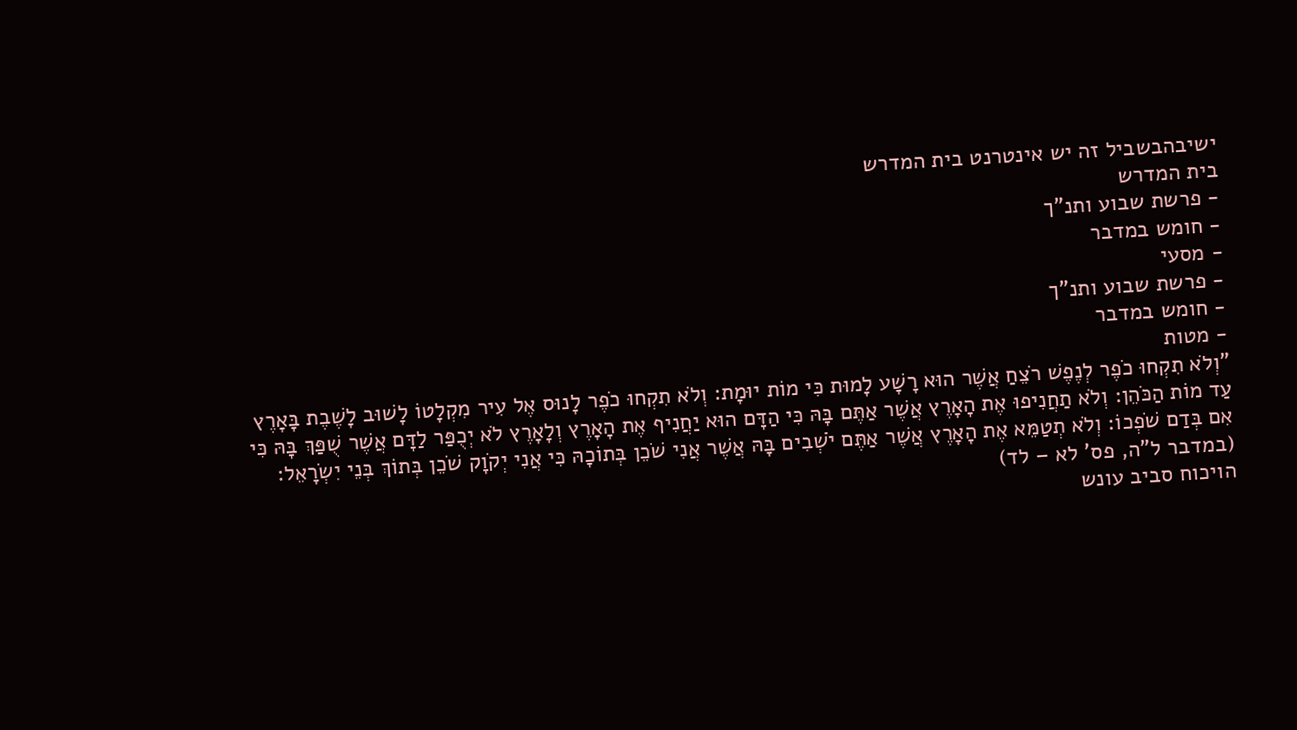ישיבהבשביל זה יש אינטרנט בית המדרש
בית המדרש
- פרשת שבוע ותנ"ך
- חומש במדבר
- מסעי
- פרשת שבוע ותנ"ך
- חומש במדבר
- מטות
"וְלֹא תִקְחוּ כֹפֶר לְנֶפֶשׁ רֹצֵחַ אֲשֶׁר הוּא רָשָׁע לָמוּת כִּי מוֹת יוּמָת: וְלֹא תִקְחוּ כֹפֶר לָנוּס אֶל עִיר מִקְלָטוֹ לָשׁוּב לָשֶׁבֶת בָּאָרֶץ עַד מוֹת הַכֹּהֵן: וְלֹא תַחֲנִיפוּ אֶת הָאָרֶץ אֲשֶׁר אַתֶּם בָּהּ כִּי הַדָּם הוּא יַחֲנִיף אֶת הָאָרֶץ וְלָאָרֶץ לֹא יְכֻפַּר לַדָּם אֲשֶׁר שֻׁפַּךְ בָּהּ כִּי אִם בְּדַם שֹׁפְכוֹ: וְלֹא תְטַמֵּא אֶת הָאָרֶץ אֲשֶׁר אַתֶּם יֹשְׁבִים בָּהּ אֲשֶׁר אֲנִי שֹׁכֵן בְּתוֹכָהּ כִּי אֲנִי יְקֹוָק שֹׁכֵן בְּתוֹךְ בְּנֵי יִשְׂרָאֵל: (במדבר ל"ה, פס' לא – לד)
הויכוח סביב עונש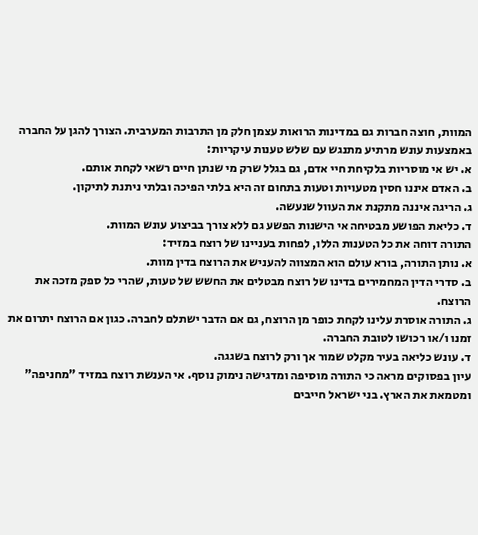המוות, חוצה חברות גם במדינות הרואות עצמן חלק מן התרבות המערבית. הצורך להגן על החברה באמצעות עונש מרתיע מתנגש עם שלש טענות עיקריות:
א. יש אי מוסריות בלקיחת חיי אדם, גם בגלל שרק מי שנתן חיים רשאי לקחת אותם.
ב. האדם איננו חסין מטעויות וטעות בתחום זה היא בלתי הפיכה ובלתי ניתנת לתיקון.
ג. הריגה איננה מתקנת את העוול שנעשה.
ד. כליאת הפושע מבטיחה אי הישנות הפשע גם ללא צורך בביצוע עונש המוות.
התורה דוחה את כל הטענות הללו, לפחות בעניינו של רוצח במזיד:
א. נותן התורה, בורא עולם הוא המצווה להעניש את הרוצח בדין מוות.
ב. סדרי הדין המחמירים בדינו של רוצח מבטלים את החשש של טעות, שהרי כל ספק מזכה את הרוצח.
ג. התורה אוסרת עלינו לקחת כופר מן הרוצח, גם אם הדבר ישתלם לחברה. כגון אם הרוצח יתרום את זמנו ו/או רכושו לטובת החברה.
ד. עונש כליאה בעיר מקלט שמור אך ורק לרוצח בשגגה.
עיון בפסוקים מראה כי התורה מוסיפה ומדגישה נימוק נוסף. אי הענשת רוצח במזיד "מחניפה" ומטמאת את הארץ. בני ישראל חייבים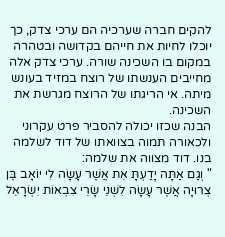להקים חברה שערכיה הם ערכי צדק, כך יוכלו לחיות את חייהם בקדושה ובטהרה במקום בו השכינה שורה. ערכי צדק אלה מחייבים הענשתו של רוצח במזיד בעונש מיתה. אי הריגתו של הרוצח מגרשת את השכינה.
הבנה שכזו יכולה להסביר פרט עקרוני ולכאורה תמוה בצוואתו של דוד לשלמה בנו. דוד מצווה את שלמה:
" וְגַם אַתָּה יָדַעְתָּ אֵת אֲשֶׁר עָשָׂה לִי יוֹאָב בֶּן צְרוּיָה אֲשֶׁר עָשָׂה לִשְׁנֵי שָׂרֵי צִבְאוֹת יִשְׂרָאֵל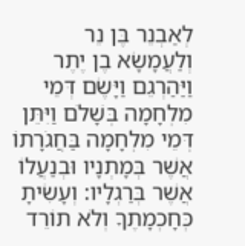לְאַבְנֵר בֶּן נֵר וְלַעֲמָשָׂא בֶן יֶתֶר וַיַּהַרְגֵם וַיָּשֶׂם דְּמֵי מִלְחָמָה בְּשָׁלֹם וַיִּתֵּן דְּמֵי מִלְחָמָה בַּחֲגֹרָתוֹ אֲשֶׁר בְּמָתְנָיו וּבְנַעֲלוֹ אֲשֶׁר בְּרַגְלָיו: וְעָשִׂיתָ כְּחָכְמָתֶךָ וְלֹא תוֹרֵד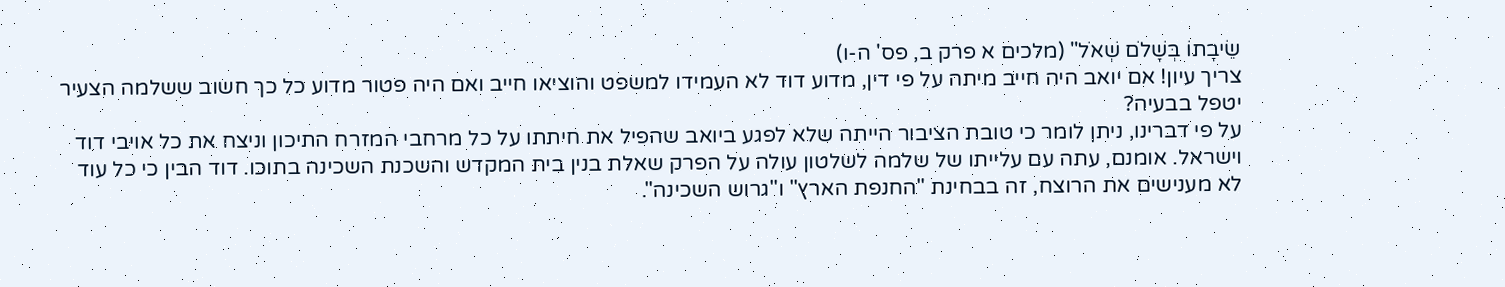שֵׂיבָתוֹ בְּשָׁלֹם שְׁאֹל" (מלכים א פרק ב, פס' ה-ו)
צריך עיון! אם יואב היה חייב מיתה על פי דין, מדוע דוד לא העמידו למשפט והוציאו חייב ואם היה פטור מדוע כל כך חשוב ששלמה הצעיר יטפל בבעיה?
על פי דברינו, ניתן לומר כי טובת הציבור הייתה שלא לפגע ביואב שהפיל את חיתתו על כל מרחבי המזרח התיכון וניצח את כל אויבי דוד וישראל. אומנם, עתה עם עלייתו של שלמה לשלטון עולה על הפרק שאלת בנין בית המקדש והשכנת השכינה בתוכו. דוד הבין כי כל עוד לא מענישים את הרוצח, זה בבחינת "החנפת הארץ" ו"גרוש השכינה".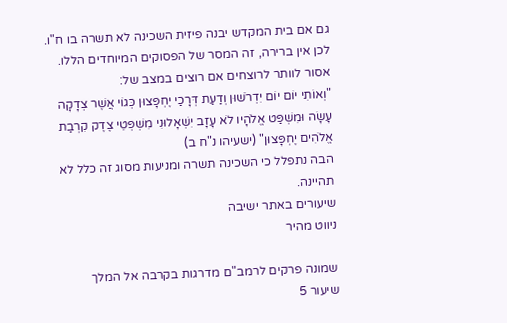גם אם בית המקדש יבנה פיזית השכינה לא תשרה בו ח"ו. לכן אין ברירה, זה המסר של הפסוקים המיוחדים הללו. אסור לוותר לרוצחים אם רוצים במצב של:
"וְאוֹתִי יוֹם יוֹם יִדְרֹשׁוּן וְדַעַת דְּרָכַי יֶחְפָּצוּן כְּגוֹי אֲשֶׁר צְדָקָה עָשָׂה וּמִשְׁפַּט אֱלֹהָיו לֹא עָזָב יִשְׁאָלוּנִי מִשְׁפְּטֵי צֶדֶק קִרְבַת אֱלֹהִים יֶחְפָּצוּן" (ישעיהו נ"ח ב)
הבה נתפלל כי השכינה תשרה ומניעות מסוג זה כלל לא תהיינה.
שיעורים באתר ישיבה
ניווט מהיר

שמונה פרקים לרמב"ם מדרגות בקרבה אל המלך
שיעור 5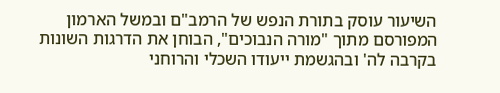השיעור עוסק בתורת הנפש של הרמב"ם ובמשל הארמון המפורסם מתוך "מורה הנבוכים", הבוחן את הדרגות השונות בקרבה לה' ובהגשמת ייעודו השכלי והרוחני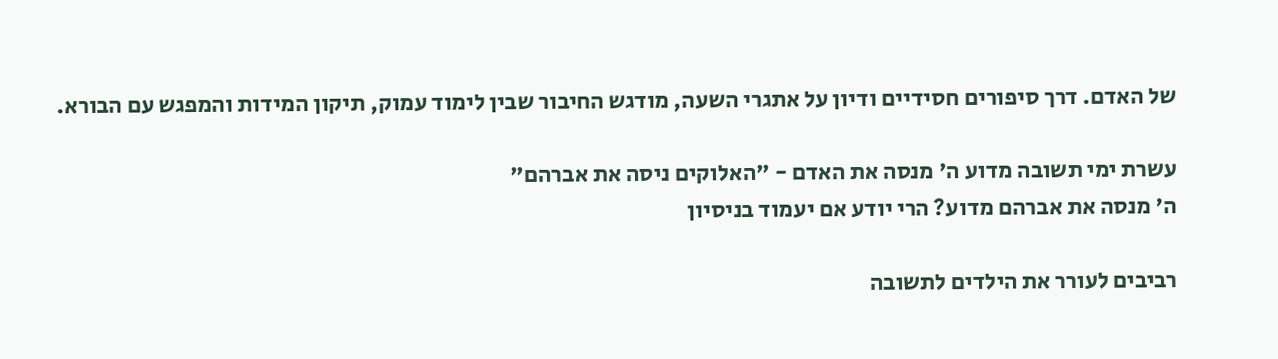של האדם. דרך סיפורים חסידיים ודיון על אתגרי השעה, מודגש החיבור שבין לימוד עמוק, תיקון המידות והמפגש עם הבורא.

עשרת ימי תשובה מדוע ה' מנסה את האדם - "האלוקים ניסה את אברהם"
ה' מנסה את אברהם מדוע? הרי יודע אם יעמוד בניסיון

רביבים לעורר את הילדים לתשובה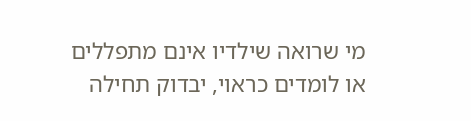מי שרואה שילדיו אינם מתפללים או לומדים כראוי, יבדוק תחילה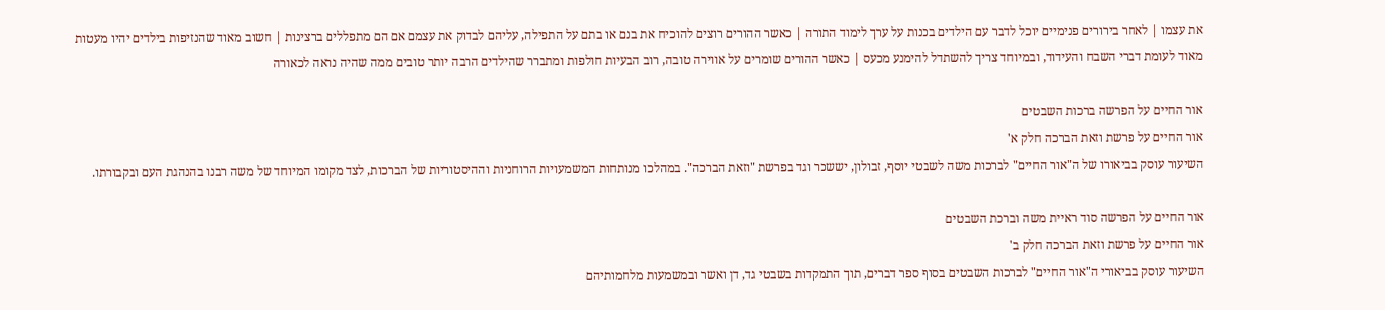את עצמו | לאחר בירורים פנימיים יוכל לדבר עם הילדים בכנות על ערך לימוד התורה | כאשר ההורים רוצים להוכיח את בנם או בתם על התפילה, עליהם לבדוק את עצמם אם הם מתפללים ברצינות | חשוב מאוד שהנזיפות בילדים יהיו מעטות מאוד לעומת דברי השבח והעידוד, ובמיוחד צריך להשתדל להימנע מכעס | כאשר ההורים שומרים על אווירה טובה, רוב הבעיות חולפות ומתברר שהילדים הרבה יותר טובים ממה שהיה נראה לכאורה

אור החיים על הפרשה ברכות השבטים
אור החיים על פרשת וזאת הברכה חלק א'
השיעור עוסק בביאורו של ה"אור החיים" לברכות משה לשבטי יוסף, זבולון, יששכר וגד בפרשת "וזאת הברכה". במהלכו מנותחות המשמעויות הרוחניות וההיסטוריות של הברכות, לצד מקומו המיוחד של משה רבנו בהנהגת העם ובקבורתו.

אור החיים על הפרשה סוד ראיית משה וברכת השבטים
אור החיים על פרשת וזאת הברכה חלק ב'
השיעור עוסק בביאורי ה"אור החיים" לברכות השבטים בסוף ספר דברים, תוך התמקדות בשבטי גד, דן ואשר ובמשמעות מלחמותיהם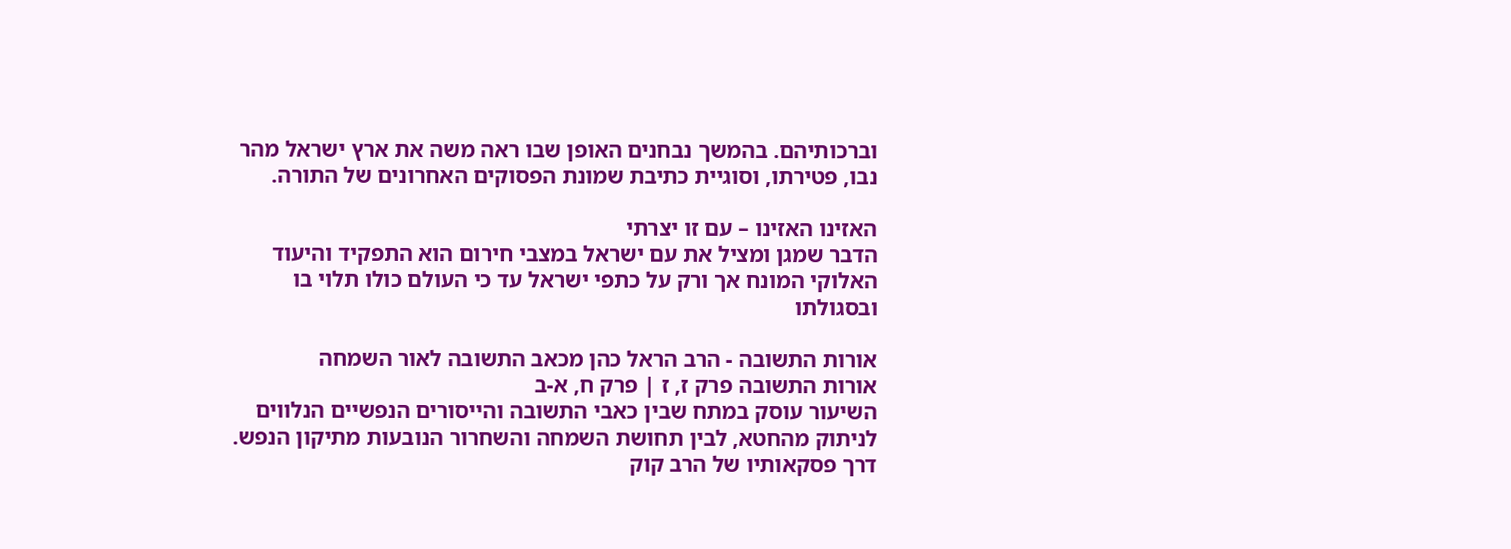וברכותיהם. בהמשך נבחנים האופן שבו ראה משה את ארץ ישראל מהר נבו, פטירתו, וסוגיית כתיבת שמונת הפסוקים האחרונים של התורה.

האזינו האזינו – עם זו יצרתי
הדבר שמגן ומציל את עם ישראל במצבי חירום הוא התפקיד והיעוד האלוקי המונח אך ורק על כתפי ישראל עד כי העולם כולו תלוי בו ובסגולתו

אורות התשובה - הרב הראל כהן מכאב התשובה לאור השמחה
אורות התשובה פרק ז, ז | פרק ח, א-ב
השיעור עוסק במתח שבין כאבי התשובה והייסורים הנפשיים הנלווים לניתוק מהחטא, לבין תחושת השמחה והשחרור הנובעות מתיקון הנפש. דרך פסקאותיו של הרב קוק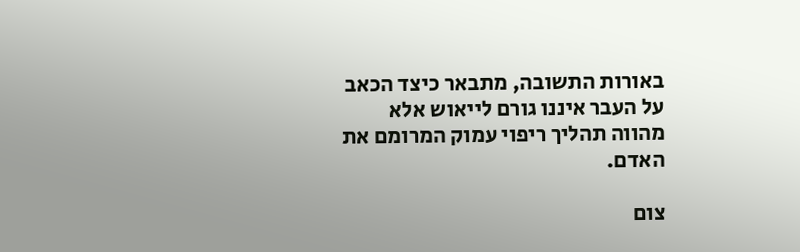באורות התשובה, מתבאר כיצד הכאב על העבר איננו גורם לייאוש אלא מהווה תהליך ריפוי עמוק המרומם את האדם.

צום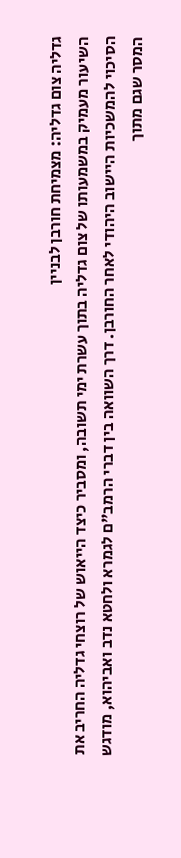גדליה צום גדליה: מצמיחת חורבן לבניין
השיעור מעמיק במשמעותו של צום גדליה בתוך עשרת ימי תשובה, ומסביר כיצד הייאוש של רוצחי גדליה החריב את הסיכוי להמשכיות היישוב היהודי לאחר החורבן. דרך השוואה בין דברי הרמב"ם לגמרא ולחטא נדב ואביהוא, מודגש המסר שגם מתוך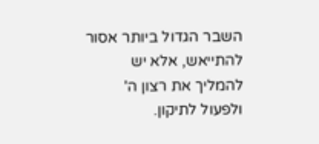השבר הגדול ביותר אסור להתייאש, אלא יש להמליך את רצון ה' ולפעול לתיקון.